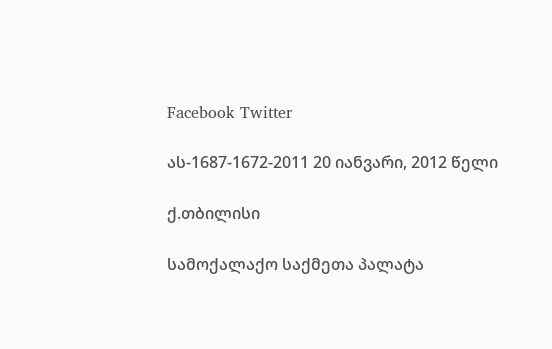Facebook Twitter

ას-1687-1672-2011 20 იანვარი, 2012 წელი

ქ.თბილისი

სამოქალაქო საქმეთა პალატა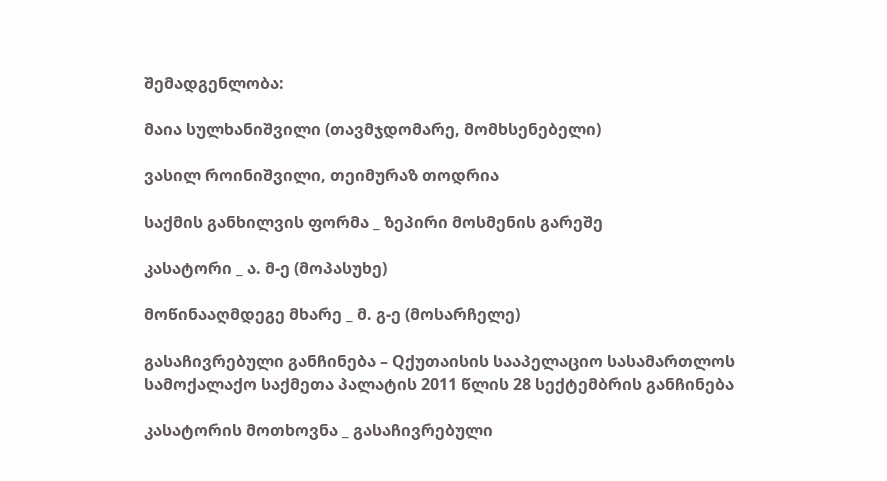შემადგენლობა:

მაია სულხანიშვილი (თავმჯდომარე, მომხსენებელი)

ვასილ როინიშვილი, თეიმურაზ თოდრია

საქმის განხილვის ფორმა _ ზეპირი მოსმენის გარეშე

კასატორი _ ა. მ-ე (მოპასუხე)

მოწინააღმდეგე მხარე _ მ. გ-ე (მოსარჩელე)

გასაჩივრებული განჩინება – Qქუთაისის სააპელაციო სასამართლოს სამოქალაქო საქმეთა პალატის 2011 წლის 28 სექტემბრის განჩინება

კასატორის მოთხოვნა _ გასაჩივრებული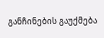განჩინების გაუქმება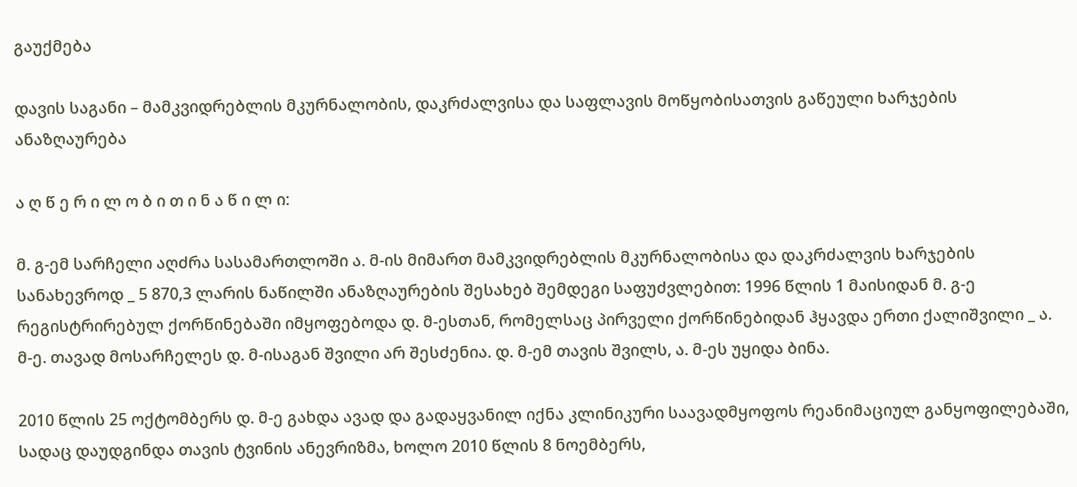გაუქმება

დავის საგანი – მამკვიდრებლის მკურნალობის, დაკრძალვისა და საფლავის მოწყობისათვის გაწეული ხარჯების ანაზღაურება

ა ღ წ ე რ ი ლ ო ბ ი თ ი ნ ა წ ი ლ ი:

მ. გ-ემ სარჩელი აღძრა სასამართლოში ა. მ-ის მიმართ მამკვიდრებლის მკურნალობისა და დაკრძალვის ხარჯების სანახევროდ _ 5 870,3 ლარის ნაწილში ანაზღაურების შესახებ შემდეგი საფუძვლებით: 1996 წლის 1 მაისიდან მ. გ-ე რეგისტრირებულ ქორწინებაში იმყოფებოდა დ. მ-ესთან, რომელსაც პირველი ქორწინებიდან ჰყავდა ერთი ქალიშვილი _ ა. მ-ე. თავად მოსარჩელეს დ. მ-ისაგან შვილი არ შესძენია. დ. მ-ემ თავის შვილს, ა. მ-ეს უყიდა ბინა.

2010 წლის 25 ოქტომბერს დ. მ-ე გახდა ავად და გადაყვანილ იქნა კლინიკური საავადმყოფოს რეანიმაციულ განყოფილებაში, სადაც დაუდგინდა თავის ტვინის ანევრიზმა, ხოლო 2010 წლის 8 ნოემბერს,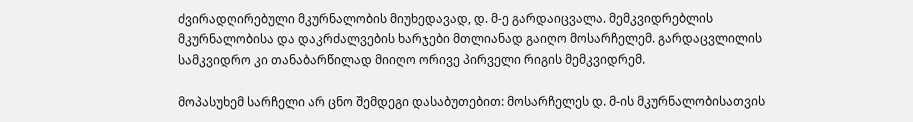ძვირადღირებული მკურნალობის მიუხედავად, დ. მ-ე გარდაიცვალა. მემკვიდრებლის მკურნალობისა და დაკრძალვების ხარჯები მთლიანად გაიღო მოსარჩელემ. გარდაცვლილის სამკვიდრო კი თანაბარწილად მიიღო ორივე პირველი რიგის მემკვიდრემ.

მოპასუხემ სარჩელი არ ცნო შემდეგი დასაბუთებით: მოსარჩელეს დ. მ-ის მკურნალობისათვის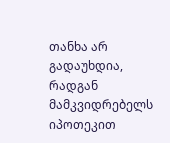თანხა არ გადაუხდია, რადგან მამკვიდრებელს იპოთეკით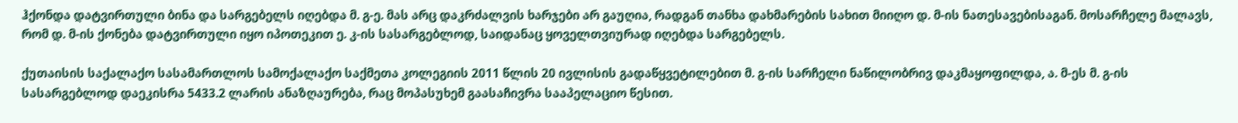ჰქონდა დატვირთული ბინა და სარგებელს იღებდა მ. გ-ე. მას არც დაკრძალვის ხარჯები არ გაუღია, რადგან თანხა დახმარების სახით მიიღო დ. მ-ის ნათესავებისაგან. მოსარჩელე მალავს, რომ დ. მ-ის ქონება დატვირთული იყო იპოთეკით ე. კ-ის სასარგებლოდ, საიდანაც ყოველთვიურად იღებდა სარგებელს.

ქუთაისის საქალაქო სასამართლოს სამოქალაქო საქმეთა კოლეგიის 2011 წლის 20 ივლისის გადაწყვეტილებით მ. გ-ის სარჩელი ნაწილობრივ დაკმაყოფილდა, ა. მ-ეს მ. გ-ის სასარგებლოდ დაეკისრა 5433.2 ლარის ანაზღაურება, რაც მოპასუხემ გაასაჩივრა სააპელაციო წესით.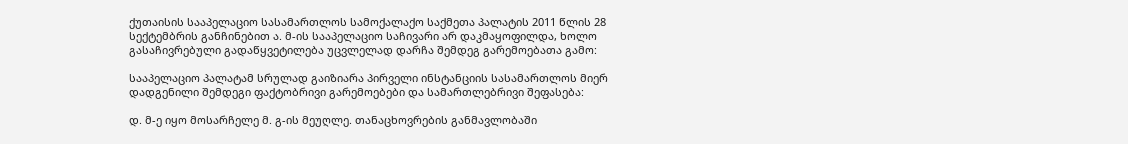ქუთაისის სააპელაციო სასამართლოს სამოქალაქო საქმეთა პალატის 2011 წლის 28 სექტემბრის განჩინებით ა. მ-ის სააპელაციო საჩივარი არ დაკმაყოფილდა, ხოლო გასაჩივრებული გადაწყვეტილება უცვლელად დარჩა შემდეგ გარემოებათა გამო:

სააპელაციო პალატამ სრულად გაიზიარა პირველი ინსტანციის სასამართლოს მიერ დადგენილი შემდეგი ფაქტობრივი გარემოებები და სამართლებრივი შეფასება:

დ. მ-ე იყო მოსარჩელე მ. გ-ის მეუღლე. თანაცხოვრების განმავლობაში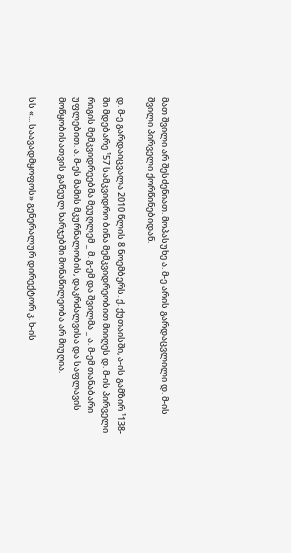მათ შვილი არ შესძენიათ. მოპასუხე ა. მ-ე არის გარდაცვლილი დ. მ-ის შვილი პირველი ქორწინებიდან.

დ. მ-ე გარდაიცვალა 2010 წლის 8 ნოემბერს. ქ. ქუთაისში, ა-ის გამზირ ¹138-ში მდებარე ¹57 სამკვიდრო ბინა მემკვიდრეობით მიიღეს დ. მ-ის პირველი რიგის მემკვიდრეებმა მეუღლემ _ მ. გ-ემ და შვილმა _ ა. მ-ემ თანაბარი უფლებით. ა. მ-ეს მამის მკურნალობის, დაკრძალვისა და საფლავის მოწყობისათვის გაწეულ ხარჯებში მონაწილეობა არ მიუღია.

სს «... საავადმყოფოს» გენერალურ დირექტორ კ. ხ-ის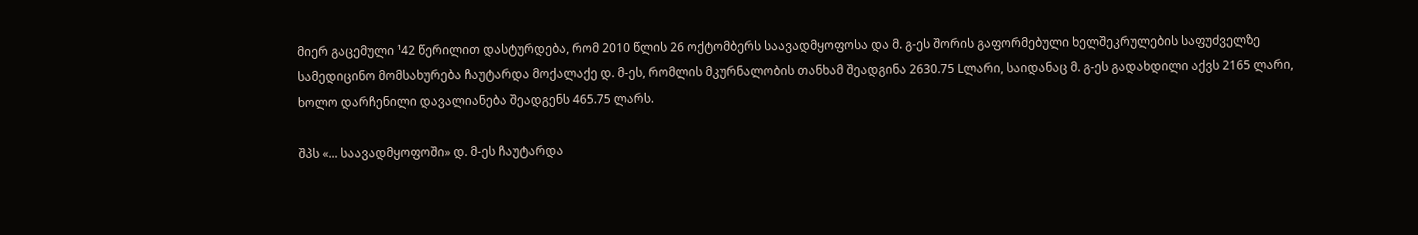მიერ გაცემული ¹42 წერილით დასტურდება, რომ 2010 წლის 26 ოქტომბერს საავადმყოფოსა და მ. გ-ეს შორის გაფორმებული ხელშეკრულების საფუძველზე სამედიცინო მომსახურება ჩაუტარდა მოქალაქე დ. მ-ეს, რომლის მკურნალობის თანხამ შეადგინა 2630.75 Lლარი, საიდანაც მ. გ-ეს გადახდილი აქვს 2165 ლარი, ხოლო დარჩენილი დავალიანება შეადგენს 465.75 ლარს.

შპს «... საავადმყოფოში» დ. მ-ეს ჩაუტარდა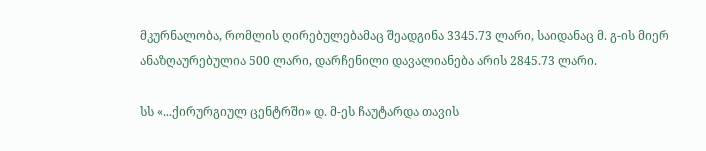მკურნალობა, რომლის ღირებულებამაც შეადგინა 3345.73 ლარი, საიდანაც მ. გ-ის მიერ ანაზღაურებულია 500 ლარი, დარჩენილი დავალიანება არის 2845.73 ლარი.

სს «...ქირურგიულ ცენტრში» დ. მ-ეს ჩაუტარდა თავის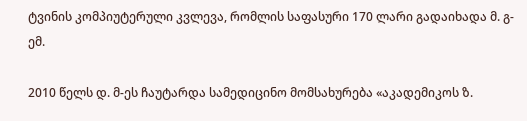ტვინის კომპიუტერული კვლევა, რომლის საფასური 170 ლარი გადაიხადა მ. გ-ემ.

2010 წელს დ. მ-ეს ჩაუტარდა სამედიცინო მომსახურება «აკადემიკოს ზ.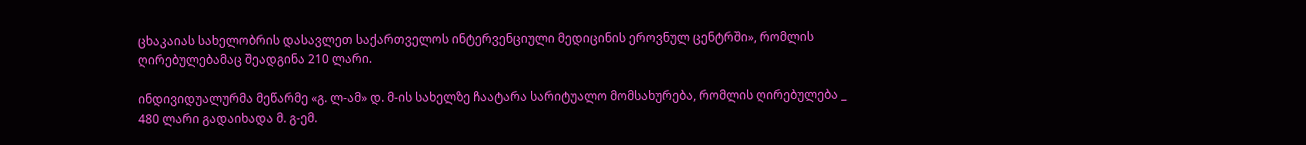ცხაკაიას სახელობრის დასავლეთ საქართველოს ინტერვენციული მედიცინის ეროვნულ ცენტრში», რომლის ღირებულებამაც შეადგინა 210 ლარი.

ინდივიდუალურმა მეწარმე «გ. ლ-ამ» დ. მ-ის სახელზე ჩაატარა სარიტუალო მომსახურება, რომლის ღირებულება _ 480 ლარი გადაიხადა მ. გ-ემ.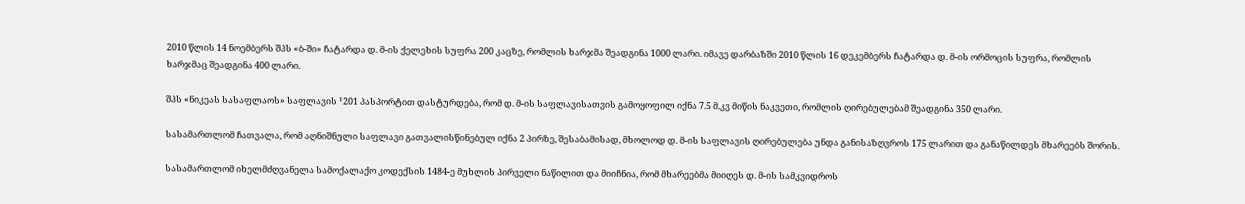2010 წლის 14 ნოემბერს შპს «ბ-ში» ჩატარდა დ. მ-ის ქელეხის სუფრა 200 კაცზე, რომლის ხარჯმა შეადგინა 1000 ლარი. იმავე დარბაზში 2010 წლის 16 დეკემბერს ჩატარდა დ. მ-ის ორმოცის სუფრა, რომლის ხარჯმაც შეადგინა 400 ლარი.

შპს «ნიკეას სასაფლაოს» საფლავის ¹201 პასპორტით დასტურდება, რომ დ. მ-ის საფლავისათვის გამოყოფილ იქნა 7.5 მ.კვ მიწის ნაკვეთი, რომლის ღირებულებამ შეადგინა 350 ლარი.

სასამართლომ ჩათვალა, რომ აღნიშნული საფლავი გათვალისწინებულ იქნა 2 პირზე, შესაბამისად, მხოლოდ დ. მ-ის საფლავის ღირებულება უნდა განისაზღვროს 175 ლარით და განაწილდეს მხარეებს შორის.

სასამართლომ იხელმძღვანელა სამოქალაქო კოდექსის 1484-ე მუხლის პირველი ნაწილით და მიიჩნია, რომ მხარეებმა მიიღეს დ. მ-ის სამკვიდროს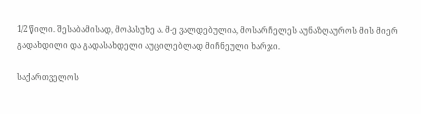1/2 წილი. შესაბამისად, მოპასუხე ა. მ-ე ვალდებულია, მოსარჩელეს აუნაზღაუროს მის მიერ გადახდილი და გადასახდელი აუცილებლად მიჩნეული ხარჯი.

საქართველოს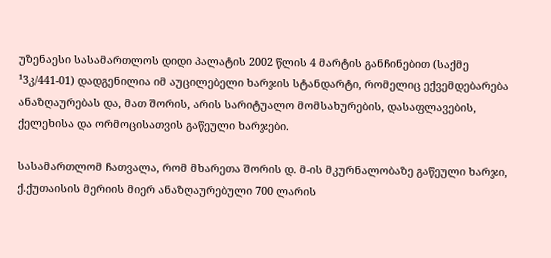უზენაესი სასამართლოს დიდი პალატის 2002 წლის 4 მარტის განჩინებით (საქმე ¹3კ/441-01) დადგენილია იმ აუცილებელი ხარჯის სტანდარტი, რომელიც ექვემდებარება ანაზღაურებას და, მათ შორის, არის სარიტუალო მომსახურების, დასაფლავების, ქელეხისა და ორმოცისათვის გაწეული ხარჯები.

სასამართლომ ჩათვალა, რომ მხარეთა შორის დ. მ-ის მკურნალობაზე გაწეული ხარჯი, ქ.ქუთაისის მერიის მიერ ანაზღაურებული 700 ლარის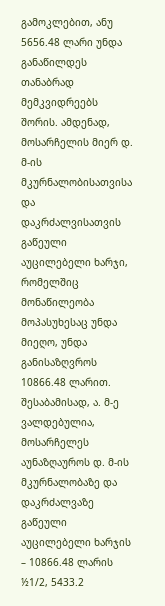გამოკლებით, ანუ 5656.48 ლარი უნდა განაწილდეს თანაბრად მემკვიდრეებს შორის. ამდენად, მოსარჩელის მიერ დ. მ-ის მკურნალობისათვისა და დაკრძალვისათვის გაწეული აუცილებელი ხარჯი, რომელშიც მონაწილეობა მოპასუხესაც უნდა მიეღო, უნდა განისაზღვროს 10866.48 ლარით. შესაბამისად, ა. მ-ე ვალდებულია, მოსარჩელეს აუნაზღაუროს დ. მ-ის მკურნალობაზე და დაკრძალვაზე გაწეული აუცილებელი ხარჯის – 10866.48 ლარის ½1/2, 5433.2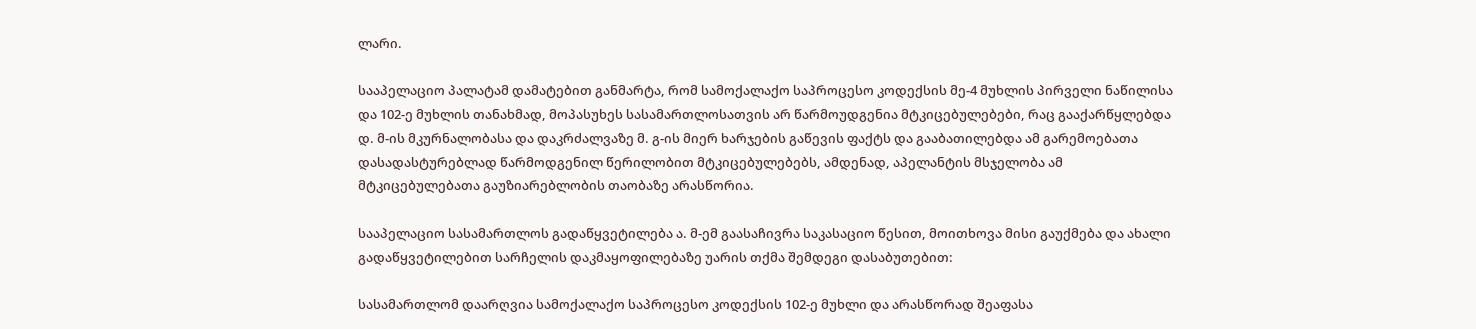ლარი.

სააპელაციო პალატამ დამატებით განმარტა, რომ სამოქალაქო საპროცესო კოდექსის მე-4 მუხლის პირველი ნაწილისა და 102-ე მუხლის თანახმად, მოპასუხეს სასამართლოსათვის არ წარმოუდგენია მტკიცებულებები, რაც გააქარწყლებდა დ. მ-ის მკურნალობასა და დაკრძალვაზე მ. გ-ის მიერ ხარჯების გაწევის ფაქტს და გააბათილებდა ამ გარემოებათა დასადასტურებლად წარმოდგენილ წერილობით მტკიცებულებებს, ამდენად, აპელანტის მსჯელობა ამ მტკიცებულებათა გაუზიარებლობის თაობაზე არასწორია.

სააპელაციო სასამართლოს გადაწყვეტილება ა. მ-ემ გაასაჩივრა საკასაციო წესით, მოითხოვა მისი გაუქმება და ახალი გადაწყვეტილებით სარჩელის დაკმაყოფილებაზე უარის თქმა შემდეგი დასაბუთებით:

სასამართლომ დაარღვია სამოქალაქო საპროცესო კოდექსის 102-ე მუხლი და არასწორად შეაფასა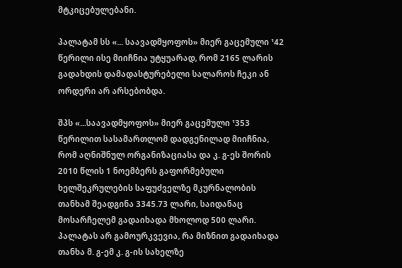მტკიცებულებანი.

პალატამ სს «... საავადმყოფოს» მიერ გაცემული ¹42 წერილი ისე მიიჩნია უტყუარად, რომ 2165 ლარის გადახდის დამადასტურებელი სალაროს ჩეკი ან ორდერი არ არსებობდა.

შპს «...საავადმყოფოს» მიერ გაცემული ¹353 წერილით სასამართლომ დადგენილად მიიჩნია, რომ აღნიშნულ ორგანიზაციასა და კ. გ-ეს შორის 2010 წლის 1 ნოემბერს გაფორმებული ხელშეკრულების საფუძველზე მკურნალობის თანხამ შეადგინა 3345.73 ლარი, საიდანაც მოსარჩელემ გადაიხადა მხოლოდ 500 ლარი. პალატას არ გამოურკვევია, რა მიზნით გადაიხადა თანხა მ. გ-ემ კ. გ-ის სახელზე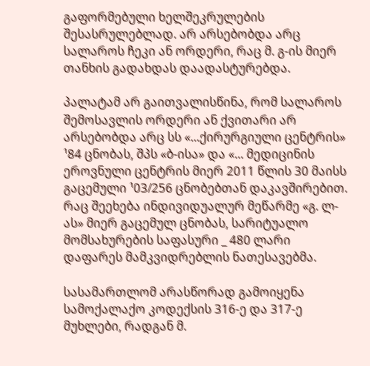გაფორმებული ხელშეკრულების შესასრულებლად. არ არსებობდა არც სალაროს ჩეკი ან ორდერი, რაც მ. გ-ის მიერ თანხის გადახდას დაადასტურებდა.

პალატამ არ გაითვალისწინა, რომ სალაროს შემოსავლის ორდერი ან ქვითარი არ არსებობდა არც სს «...ქირურგიული ცენტრის» ¹84 ცნობას, შპს «ბ-ისა» და «... მედიცინის ეროვნული ცენტრის მიერ 2011 წლის 30 მაისს გაცემული ¹03/256 ცნობებთან დაკავშირებით. რაც შეეხება ინდივიდუალურ მეწარმე «გ. ლ-ას» მიერ გაცემულ ცნობას, სარიტუალო მომსახურების საფასური _ 480 ლარი დაფარეს მამკვიდრებლის ნათესავებმა.

სასამართლომ არასწორად გამოიყენა სამოქალაქო კოდექსის 316-ე და 317-ე მუხლები, რადგან მ.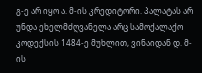გ-ე არ იყო ა. მ-ის კრედიტორი. პალატას არ უნდა ეხელმძღვანელა არც სამოქალაქო კოდექსის 1484-ე მუხლით, ვინაიდან დ. მ-ის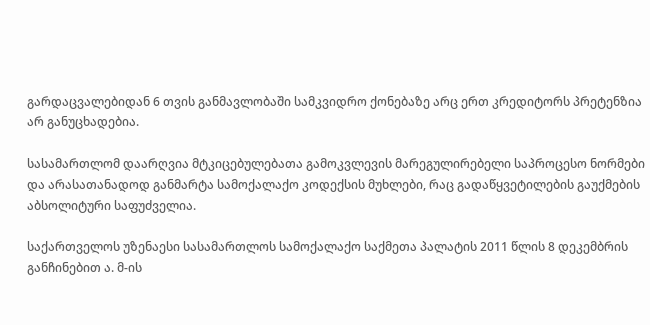გარდაცვალებიდან 6 თვის განმავლობაში სამკვიდრო ქონებაზე არც ერთ კრედიტორს პრეტენზია არ განუცხადებია.

სასამართლომ დაარღვია მტკიცებულებათა გამოკვლევის მარეგულირებელი საპროცესო ნორმები და არასათანადოდ განმარტა სამოქალაქო კოდექსის მუხლები, რაც გადაწყვეტილების გაუქმების აბსოლიტური საფუძველია.

საქართველოს უზენაესი სასამართლოს სამოქალაქო საქმეთა პალატის 2011 წლის 8 დეკემბრის განჩინებით ა. მ-ის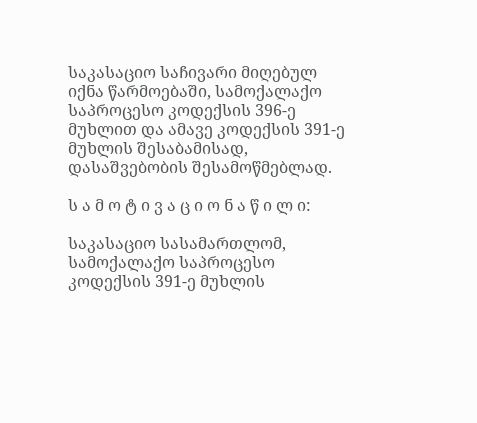საკასაციო საჩივარი მიღებულ იქნა წარმოებაში, სამოქალაქო საპროცესო კოდექსის 396-ე მუხლით და ამავე კოდექსის 391-ე მუხლის შესაბამისად, დასაშვებობის შესამოწმებლად.

ს ა მ ო ტ ი ვ ა ც ი ო ნ ა წ ი ლ ი:

საკასაციო სასამართლომ, სამოქალაქო საპროცესო კოდექსის 391-ე მუხლის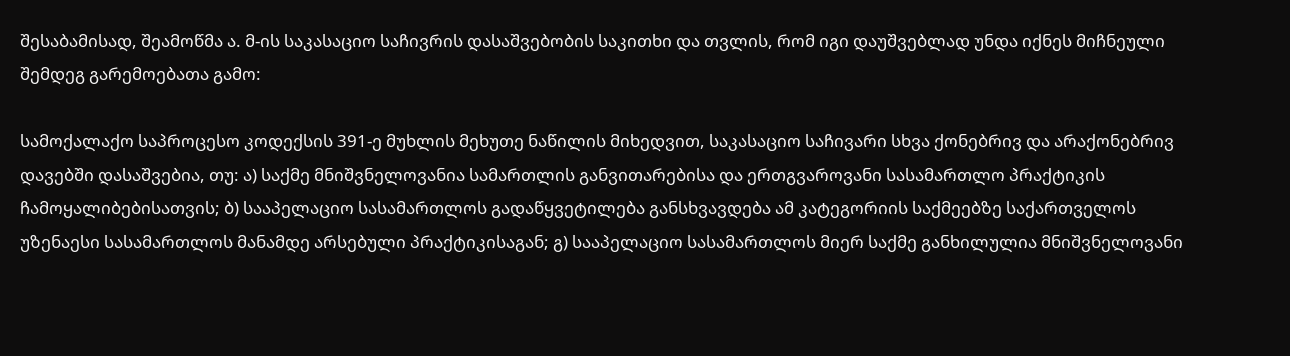შესაბამისად, შეამოწმა ა. მ-ის საკასაციო საჩივრის დასაშვებობის საკითხი და თვლის, რომ იგი დაუშვებლად უნდა იქნეს მიჩნეული შემდეგ გარემოებათა გამო:

სამოქალაქო საპროცესო კოდექსის 391-ე მუხლის მეხუთე ნაწილის მიხედვით, საკასაციო საჩივარი სხვა ქონებრივ და არაქონებრივ დავებში დასაშვებია, თუ: ა) საქმე მნიშვნელოვანია სამართლის განვითარებისა და ერთგვაროვანი სასამართლო პრაქტიკის ჩამოყალიბებისათვის; ბ) სააპელაციო სასამართლოს გადაწყვეტილება განსხვავდება ამ კატეგორიის საქმეებზე საქართველოს უზენაესი სასამართლოს მანამდე არსებული პრაქტიკისაგან; გ) სააპელაციო სასამართლოს მიერ საქმე განხილულია მნიშვნელოვანი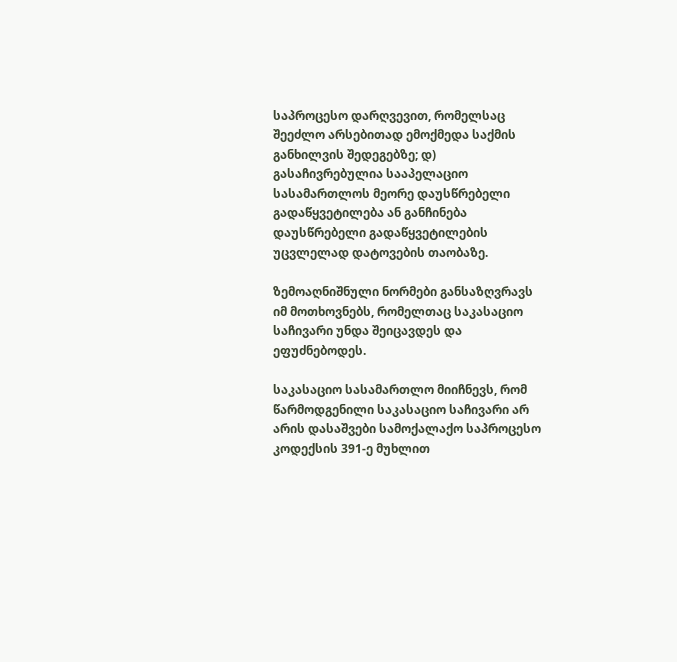საპროცესო დარღვევით, რომელსაც შეეძლო არსებითად ემოქმედა საქმის განხილვის შედეგებზე; დ) გასაჩივრებულია სააპელაციო სასამართლოს მეორე დაუსწრებელი გადაწყვეტილება ან განჩინება დაუსწრებელი გადაწყვეტილების უცვლელად დატოვების თაობაზე.

ზემოაღნიშნული ნორმები განსაზღვრავს იმ მოთხოვნებს, რომელთაც საკასაციო საჩივარი უნდა შეიცავდეს და ეფუძნებოდეს.

საკასაციო სასამართლო მიიჩნევს, რომ წარმოდგენილი საკასაციო საჩივარი არ არის დასაშვები სამოქალაქო საპროცესო კოდექსის 391-ე მუხლით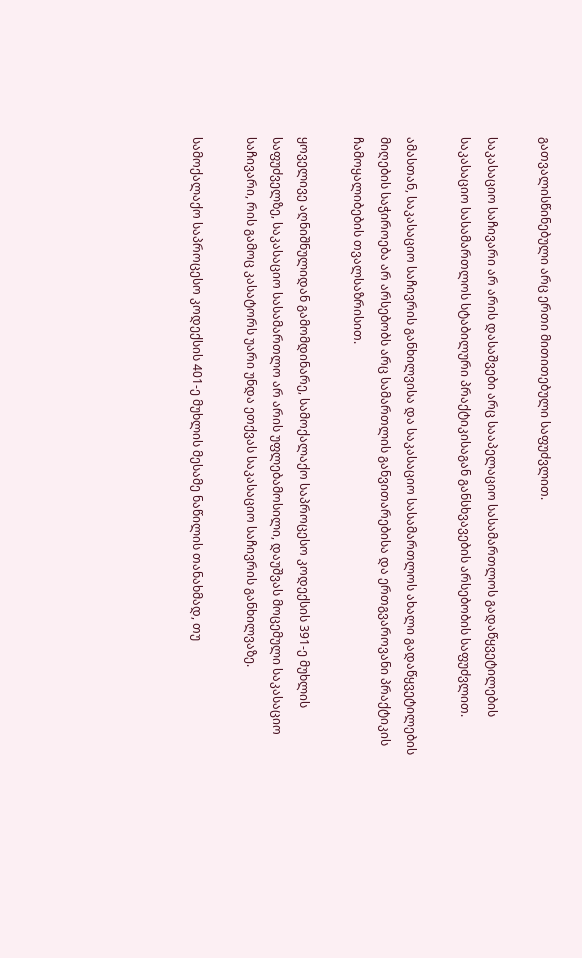გათვალისწინებული არც ერთი მითითებული საფუძვლით.

საკასაციო საჩივარი არ არის დასაშვები არც სააპელაციო სასამართლოს გადაწყვეტილების საკასაციო სასამართლოს სტაბილური პრაქტიკისაგან განსხვავების არსებობის საფუძვლით.

ამასთან, საკასაციო საჩივრის განხილვისა და საკასაციო სასამართლოს ახალი გადაწყვეტილების მიღების საჭიროება არ არსებობს არც სამართლის განვითარებისა და ერთგვაროვანი პრაქტიკის ჩამოყალიბების თვალსაზრისით.

ყოველივე აღნიშნულიდან გამომდინარე, სამოქალაქო საპროცესო კოდექსის 391-ე მუხლის საფუძველზე, საკასაციო სასამართლო არ არის უფლებამოსილი, დაუშვას მოცემული საკასაციო საჩივარი, რის გამოც კასატორს უარი უნდა ეთქვას საკასაციო საჩივრის განხილვაზე.

სამოქალაქო საპროცესო კოდექსის 401-ე მუხლის მესამე ნაწილის თანახმად, თუ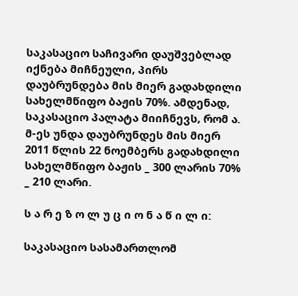საკასაციო საჩივარი დაუშვებლად იქნება მიჩნეული, პირს დაუბრუნდება მის მიერ გადახდილი სახელმწიფო ბაჟის 70%. ამდენად, საკასაციო პალატა მიიჩნევს, რომ ა. მ-ეს უნდა დაუბრუნდეს მის მიერ 2011 წლის 22 ნოემბერს გადახდილი სახელმწიფო ბაჟის _ 300 ლარის 70% _ 210 ლარი.

ს ა რ ე ზ ო ლ უ ც ი ო ნ ა წ ი ლ ი:

საკასაციო სასამართლომ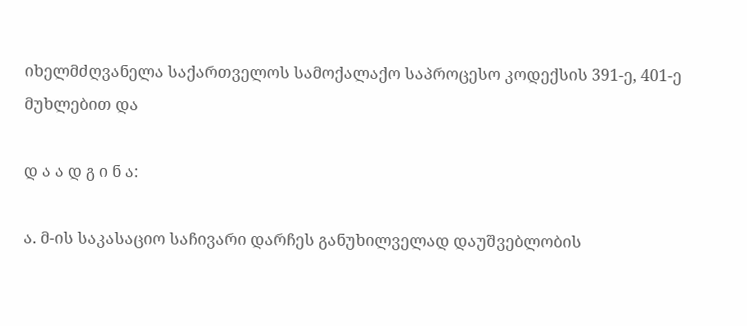იხელმძღვანელა საქართველოს სამოქალაქო საპროცესო კოდექსის 391-ე, 401-ე მუხლებით და

დ ა ა დ გ ი ნ ა:

ა. მ-ის საკასაციო საჩივარი დარჩეს განუხილველად დაუშვებლობის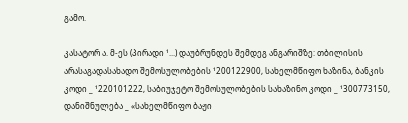გამო.

კასატორ ა. მ-ეს (პირადი ¹...) დაუბრუნდეს შემდეგ ანგარიშზე: თბილისის არასაგადასახადო შემოსულობების ¹200122900, სახელმწიფო ხაზინა, ბანკის კოდი _ ¹220101222, საბიუჯეტო შემოსულობების სახაზინო კოდი _ ¹300773150, დანიშნულება _ «სახელმწიფო ბაჟი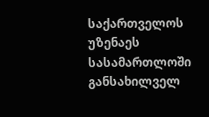საქართველოს უზენაეს სასამართლოში განსახილველ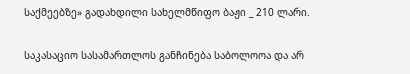საქმეებზე» გადახდილი სახელმწიფო ბაჟი _ 210 ლარი.

საკასაციო სასამართლოს განჩინება საბოლოოა და არ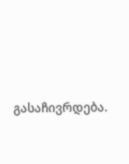გასაჩივრდება.